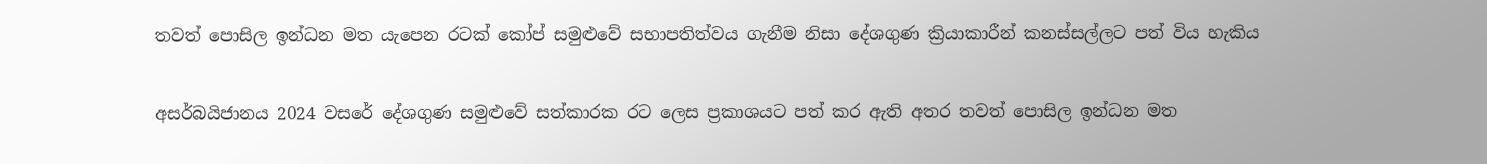තවත් පොසිල ඉන්ධන මත යැපෙන රටක් කෝප් සමුළුවේ සභාපතිත්වය ගැනීම නිසා දේශගුණ ක්‍රියාකාරීන් කනස්සල්ලට පත් විය හැකිය

අසර්බයිජානය 2024 වසරේ දේශගුණ සමුළුවේ සත්කාරක රට ලෙස ප්‍රකාශයට පත් කර ඇති අතර තවත් පොසිල ඉන්ධන මත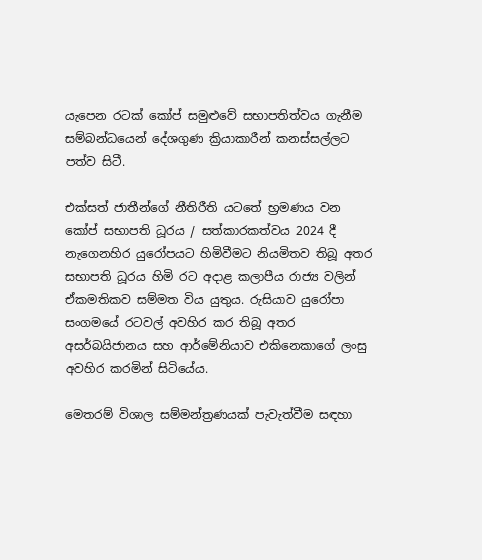යැපෙන රටක් කෝප් සමුළුවේ සභාපතිත්වය ගැනීම සම්බන්ධයෙන් දේශගුණ ක්‍රියාකාරීන් කනස්සල්ලට පත්ව සිටී.

එක්සත් ජාතීන්ගේ නීතිරීති යටතේ භ්‍රමණය වන කෝප් සභාපති ධූරය / සත්කාරකත්වය 2024 දී නැගෙනහිර යුරෝපයට හිමිවීමට නියමිතව තිබූ අතර සභාපති ධූරය හිමි රට අදාළ කලාපීය රාජ්‍ය වලින් ඒකමතිකව සම්මත විය යුතුය. රුසියාව යුරෝපා සංගමයේ රටවල් අවහිර කර තිබූ අතර අසර්බයිජානය සහ ආර්මේනියාව එකිනෙකාගේ ලංසු අවහිර කරමින් සිටියේය.

මෙතරම් විශාල සම්මන්ත්‍රණයක් පැවැත්වීම සඳහා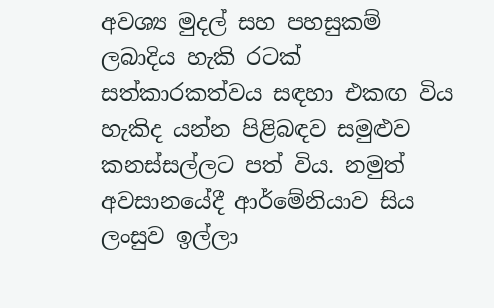අවශ්‍ය මුදල් සහ පහසුකම් ලබාදිය හැකි රටක් සත්කාරකත්වය සඳහා එකඟ විය හැකිද යන්න පිළිබඳව සමුළුව කනස්සල්ලට පත් විය. නමුත් අවසානයේදී ආර්මේනියාව සිය ලංසුව ඉල්ලා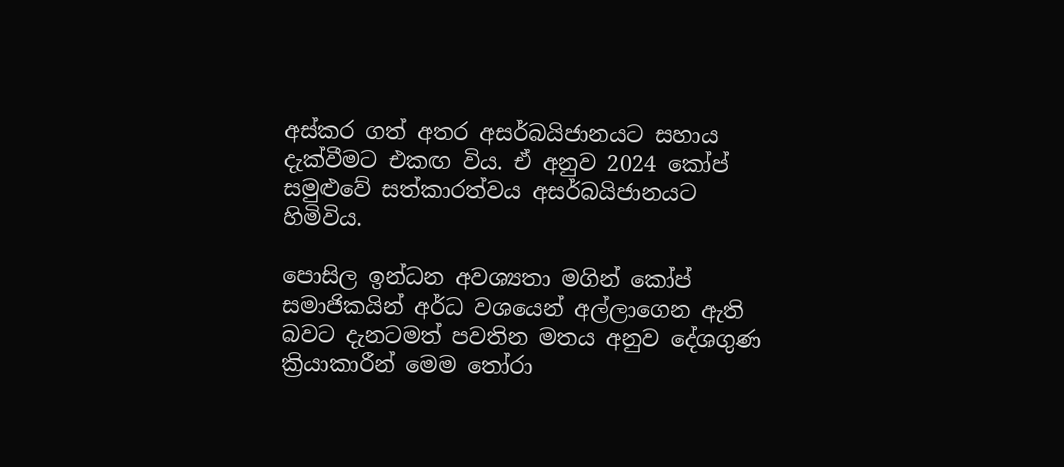අස්කර ගත් අතර අසර්බයිජානයට සහාය දැක්වීමට එකඟ විය. ඒ අනුව 2024 කෝප් සමුළුවේ සත්කාරත්වය අසර්බයිජානයට හිමිවිය.

පොසිල ඉන්ධන අවශ්‍යතා මගින් කෝප් සමාජිකයින් අර්ධ වශයෙන් අල්ලාගෙන ඇති බවට දැනටමත් පවතින මතය අනුව දේශගුණ ක්‍රියාකාරීන් මෙම තෝරා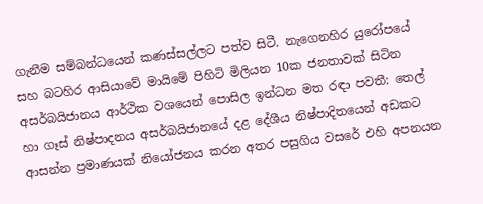ගැනීම සම්බන්ධයෙන් කණස්සල්ලට පත්ව සිටී. නැගෙනහිර යුරෝපයේ සහ බටහිර ආසියාවේ මායිමේ පිහිටි මිලියන 10ක ජනතාවක් සිටින අසර්බයිජානය ආර්ථික වශයෙන් පොසිල ඉන්ධන මත රඳා පවතී: තෙල් හා ගෑස් නිෂ්පාදනය අසර්බයිජානයේ දළ දේශීය නිෂ්පාදිතයෙන් අඩකට ආසන්න ප්‍රමාණයක් නියෝජනය කරන අතර පසුගිය වසරේ එහි අපනයන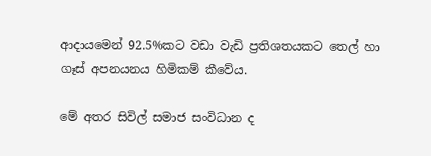ආදායමෙන් 92.5%කට වඩා වැඩි ප්‍රතිශතයකට තෙල් හා ගෑස් අපනයනය හිමිකම් කීවේය.

මේ අතර සිවිල් සමාජ සංවිධාන ද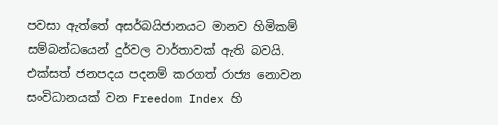පවසා ඇත්තේ අසර්බයිජානයට මානව හිමිකම් සම්බන්ධයෙන් දුර්වල වාර්තාවක් ඇති බවයි. එක්සත් ජනපදය පදනම් කරගත් රාජ්‍ය නොවන සංවිධානයක් වන Freedom Index හි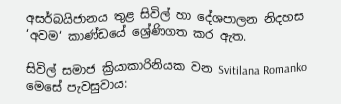අසර්බයිජානය තුළ සිවිල් හා දේශපාලන නිදහස ‘අවම‘ කාණ්ඩයේ ශ්‍රේණිගත කර ඇත.

සිවිල් සමාජ ක්‍රියාකාරිනියක වන Svitilana Romanko මෙසේ පැවසුවාය: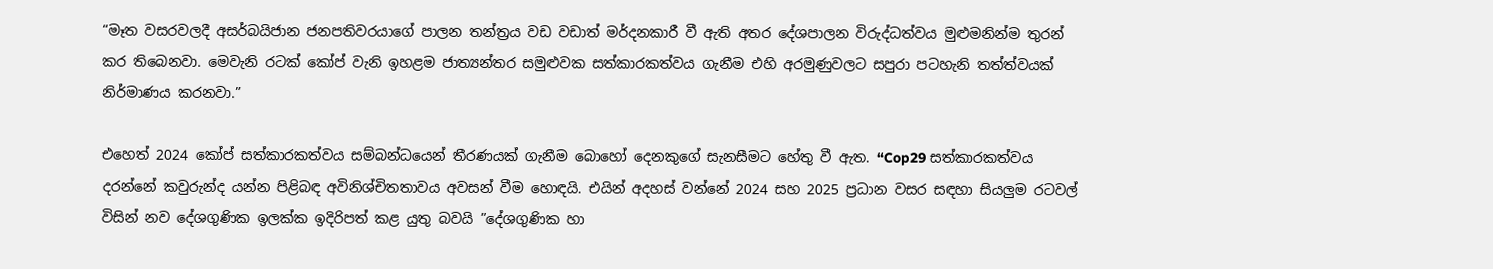“මෑත වසරවලදී අසර්බයිජාන ජනපතිවරයාගේ පාලන තන්ත්‍රය වඩ වඩාත් මර්දනකාරී වී ඇති අතර දේශපාලන විරුද්ධත්වය මුළුමනින්ම තුරන් කර තිබෙනවා. මෙවැනි රටක් කෝප් වැනි ඉහළම ජාත්‍යන්තර සමුළුවක සත්කාරකත්වය ගැනීම එහි අරමුණුවලට සපුරා පටහැනි තත්ත්වයක් නිර්මාණය කරනවා.”

එහෙත් 2024 කෝප් සත්කාරකත්වය සම්බන්ධයෙන් තීරණයක් ගැනීම බොහෝ දෙනකුගේ සැනසීමට හේතු වී ඇත. “Cop29 සත්කාරකත්වය දරන්නේ කවුරුන්ද යන්න පිළිබඳ අවිනිශ්චිතතාවය අවසන් වීම හොඳයි. එයින් අදහස් වන්නේ 2024 සහ 2025 ප්‍රධාන වසර සඳහා සියලුම රටවල් විසින් නව දේශගුණික ඉලක්ක ඉදිරිපත් කළ යුතු බවයි ”දේශගුණික හා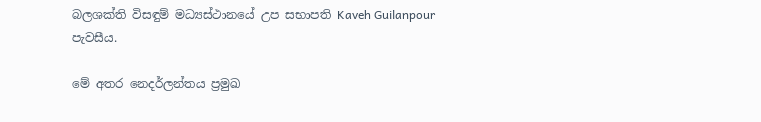බලශක්ති විසඳුම් මධ්‍යස්ථානයේ උප සභාපති Kaveh Guilanpour පැවසීය.

මේ අතර නෙදර්ලන්තය ප්‍රමුඛ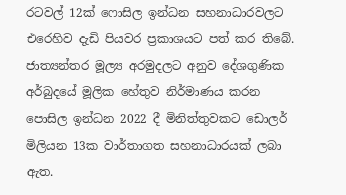රටවල් 12ක් ෆොසිල ඉන්ධන සහනාධාරවලට එරෙහිව දැඩි පියවර ප්‍රකාශයට පත් කර තිබේ. ජාත්‍යන්තර මූල්‍ය අරමුදලට අනුව දේශගුණික අර්බුදයේ මූලික හේතුව නිර්මාණය කරන පොසිල ඉන්ධන 2022 දී මිනිත්තුවකට ඩොලර් මිලියන 13ක වාර්තාගත සහනාධාරයක් ලබා ඇත.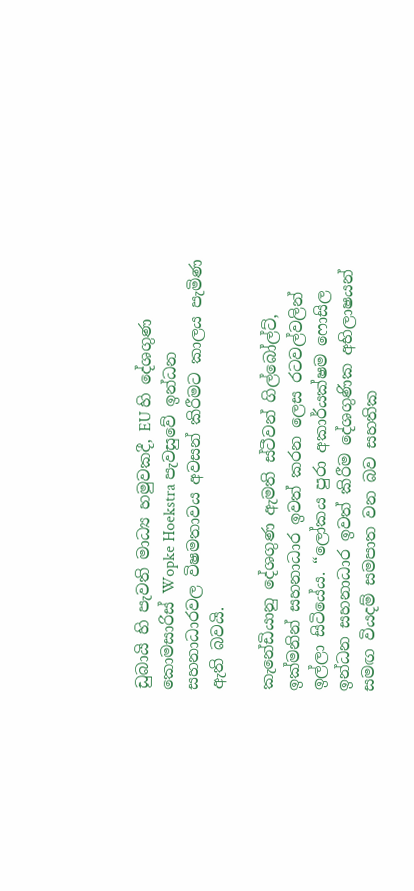ඩුබායි හි පැවති මාධ්‍ය හමුවකදී, EU හි දේශගුණ කොමසාරිස් Wopke Hoekstra පැවසුවේ ඉන්ධන සහනාධාරවල විෂමතාවය අවසන් කිරීමට කාලය පැමිණ ඇති බවයි.

කැනේඩියානු දේශගුණ ඇමති ස්ටීවන් ගිල්බෝල්ට්, ඉක්මනින් සහනාධාර ඉවත් කරන ලෙස රටවල්වලින් ඉල්ලා සිටියේය. “ලෝකය පුරා අකාර්යක්ෂම ෆොසිල ඉන්ධන සහනාධාර ඉවත් කිරීම දේශගුණික අභිලාෂයන් සමඟ වියදම් සමපාත වන බව සහතික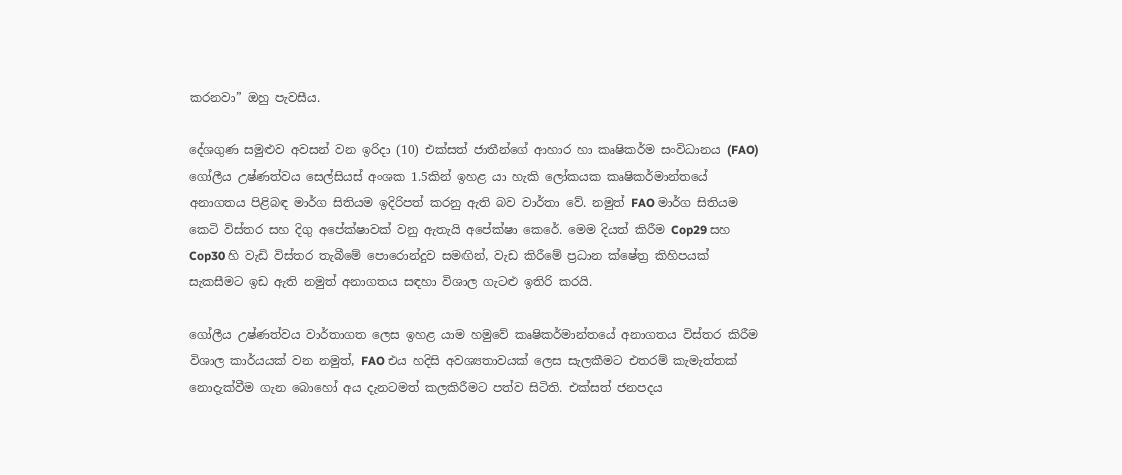කරනවා” ඔහු පැවසීය.

දේශගුණ සමුළුව අවසන් වන ඉරිදා (10) එක්සත් ජාතීන්ගේ ආහාර හා කෘෂිකර්ම සංවිධානය (FAO) ගෝලීය උෂ්ණත්වය සෙල්සියස් අංශක 1.5කින් ඉහළ යා හැකි ලෝකයක කෘෂිකර්මාන්තයේ අනාගතය පිළිබඳ මාර්ග සිතියම ඉදිරිපත් කරනු ඇති බව වාර්තා වේ. නමුත් FAO මාර්ග සිතියම කෙටි විස්තර සහ දිගු අපේක්ෂාවක් වනු ඇතැයි අපේක්ෂා කෙරේ. මෙම දියත් කිරීම Cop29 සහ Cop30 හි වැඩි විස්තර තැබීමේ පොරොන්දුව සමඟින්, වැඩ කිරීමේ ප්‍රධාන ක්ෂේත්‍ර කිහිපයක් සැකසීමට ඉඩ ඇති නමුත් අනාගතය සඳහා විශාල ගැටළු ඉතිරි කරයි.

ගෝලීය උෂ්ණත්වය වාර්තාගත ලෙස ඉහළ යාම හමුවේ කෘෂිකර්මාන්තයේ අනාගතය විස්තර කිරීම විශාල කාර්යයක් වන නමුත්, FAO එය හදිසි අවශ්‍යතාවයක් ලෙස සැලකීමට එතරම් කැමැත්තක් නොදැක්වීම ගැන බොහෝ අය දැනටමත් කලකිරීමට පත්ව සිටිති. එක්සත් ජනපදය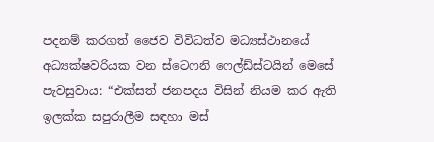පදනම් කරගත් ජෛව විවිධත්ව මධ්‍යස්ථානයේ අධ්‍යක්ෂවරියක වන ස්ටෙෆනි ෆෙල්ඩ්ස්ටයින් මෙසේ පැවසුවාය: “එක්සත් ජනපදය විසින් නියම කර ඇති ඉලක්ක සපුරාලීම සඳහා මස්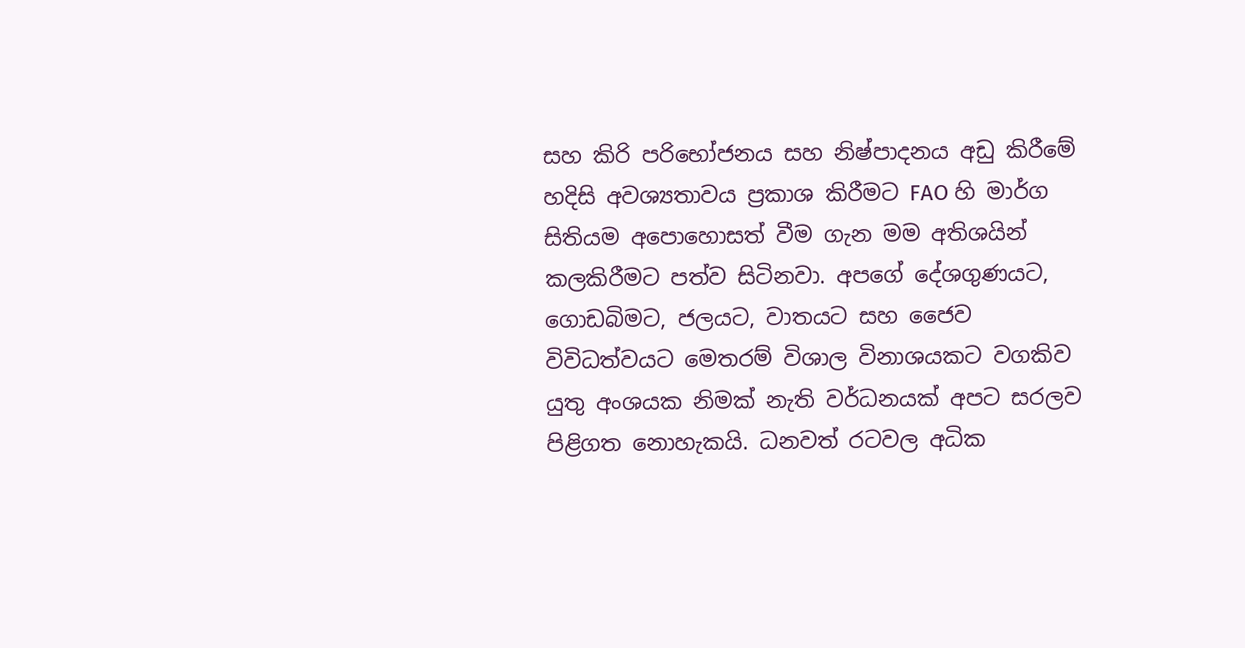සහ කිරි පරිභෝජනය සහ නිෂ්පාදනය අඩු කිරීමේ හදිසි අවශ්‍යතාවය ප්‍රකාශ කිරීමට FAO හි මාර්ග සිතියම අපොහොසත් වීම ගැන මම අතිශයින් කලකිරීමට පත්ව සිටිනවා. අපගේ දේශගුණයට, ගොඩබිමට, ජලයට, වාතයට සහ ජෛව විවිධත්වයට මෙතරම් විශාල විනාශයකට වගකිව යුතු අංශයක නිමක් නැති වර්ධනයක් අපට සරලව පිළිගත නොහැකයි. ධනවත් රටවල අධික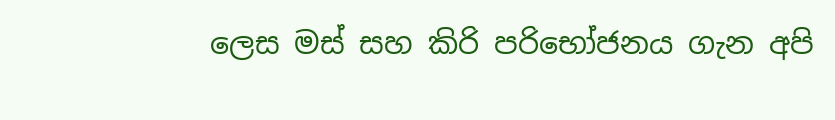ලෙස මස් සහ කිරි පරිභෝජනය ගැන අපි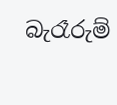බැරෑරුම්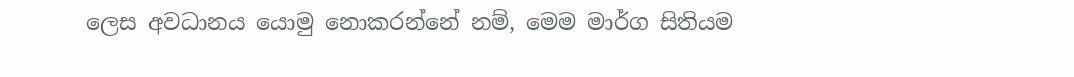ලෙස අවධානය යොමු නොකරන්නේ නම්, මෙම මාර්ග සිතියම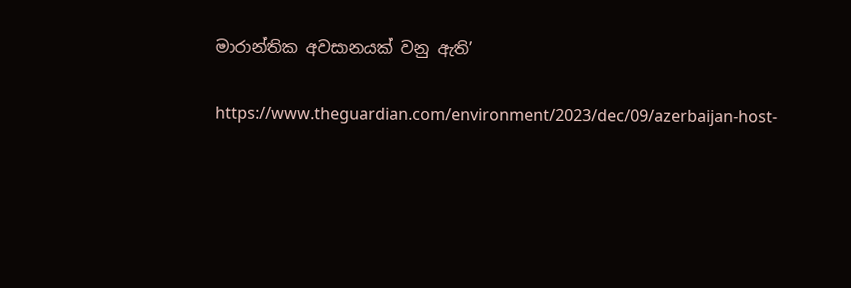මාරාන්තික අවසානයක් වනු ඇති’

https://www.theguardian.com/environment/2023/dec/09/azerbaijan-host-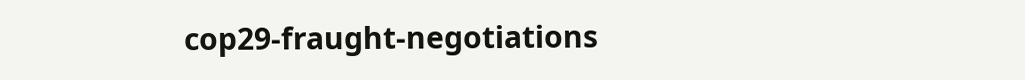cop29-fraught-negotiations